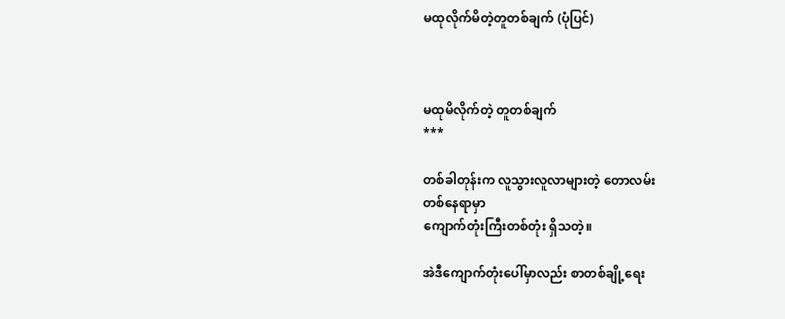မထုလိုက်မိတဲ့တူတစ်ချက် (ပုံပြင်)



မထုမိလိုက်တဲ့ တူတစ်ချက်
***

တစ်ခါတုန်းက လူသွားလူလာများတဲ့ တောလမ်း
တစ်နေရာမှာ
ကျောက်တုံးကြီးတစ်တုံး ရှိသတဲ့။

အဲဒီကျောက်တုံးပေါ်မှာလည်း စာတစ်ချို့ရေး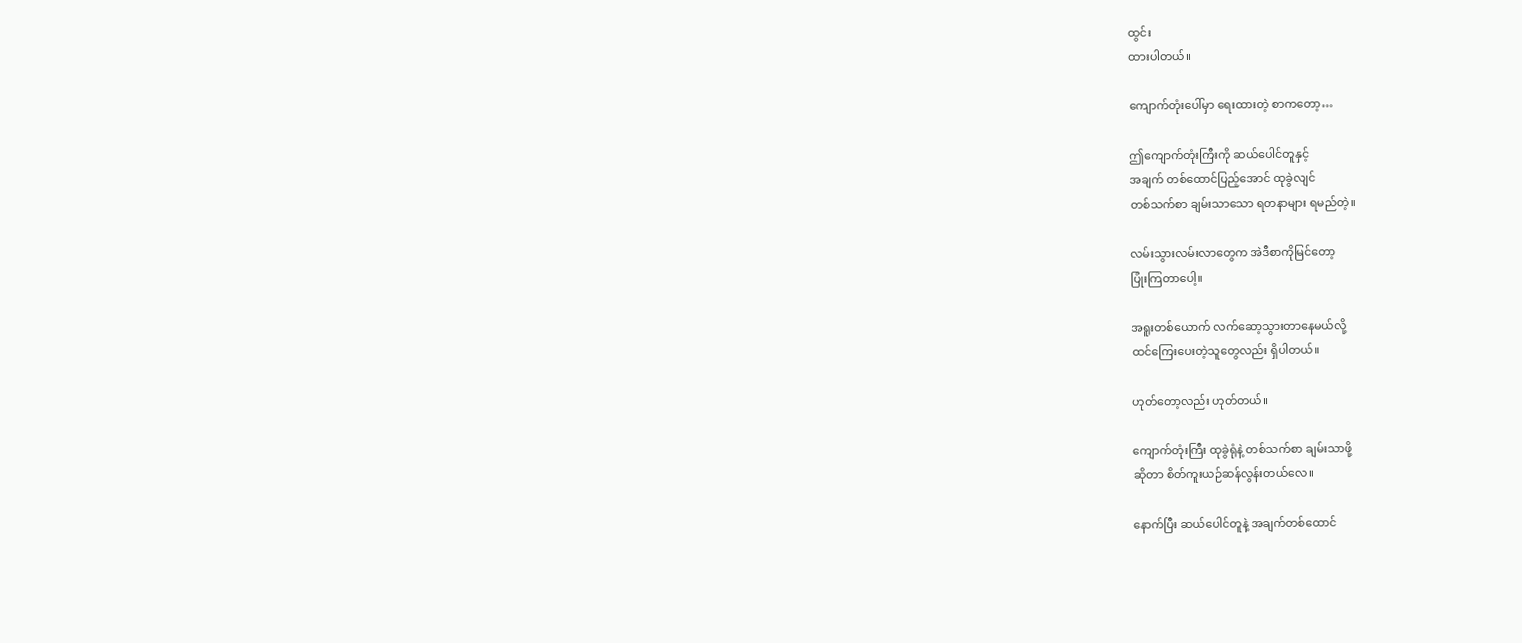ထွင်း
ထားပါတယ်။

ကျောက်တုံးပေါ်မှာ ရေးထားတဲ့ စာကတော့…

ဤကျောက်တုံးကြီးကို ဆယ်ပေါင်တူနှင့်
အချက် တစ်ထောင်ပြည့်အောင် ထုခွဲလျင်
တစ်သက်စာ ချမ်းသာသော ရတနာများ ရမည်တဲ့။

လမ်းသွားလမ်းလာတွေက အဲဒီစာကိုမြင်တော့
ပြုံးကြတာပေါ့။

အရူးတစ်ယောက် လက်ဆော့သွားတာနေမယ်လို့
ထင်ကြေးပေးတဲ့သူတွေလည်း ရှိပါတယ်။

ဟုတ်တော့လည်း ဟုတ်တယ်။

ကျောက်တုံးကြီး ထုခွဲရုံနဲ့ တစ်သက်စာ ချမ်းသာဖို့
ဆိုတာ စိတ်ကူးယဉ်ဆန်လွန်းတယ်လေ။

နောက်ပြီး ဆယ်ပေါင်တူနဲ့ အချက်တစ်ထောင်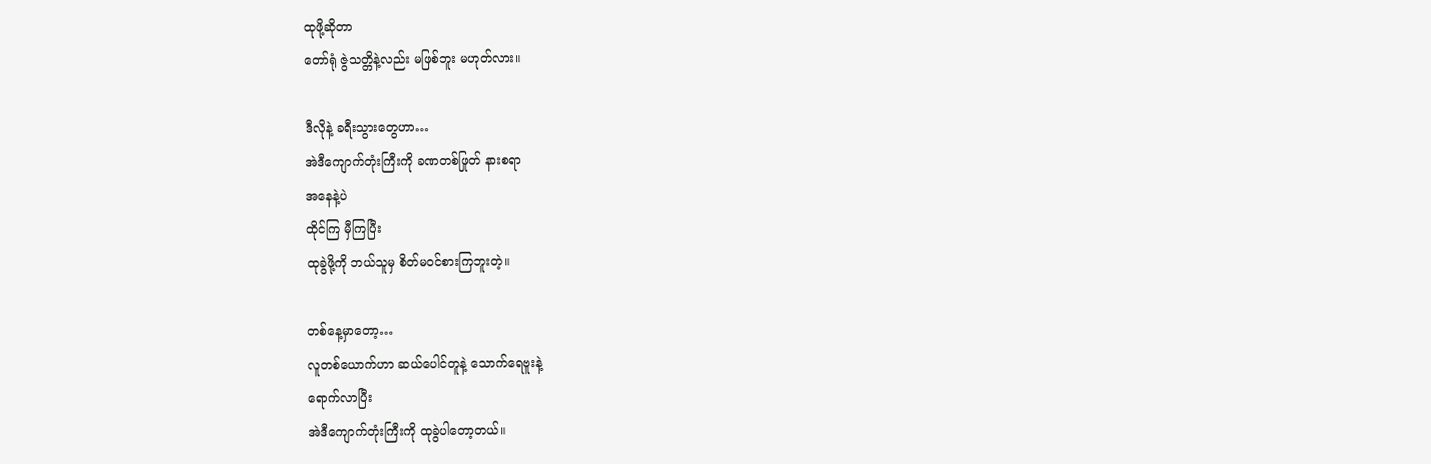ထုဖို့ဆိုတာ
တော်ရုံ ဇွဲသတ္တိနဲ့လည်း မဖြစ်ဘူး မဟုတ်လား။

ဒီလိုနဲ့ ခရီးသွားတွေဟာ…
အဲဒီကျောက်တုံးကြီးကို ခဏတစ်ဖြုတ် နားစရာ
အနေနဲ့ပဲ
ထိုင်ကြ မှီကြပြီး
ထုခွဲဖို့ကို ဘယ်သူမှ စိတ်မဝင်စားကြဘူးတဲ့။

တစ်နေ့မှာတော့…
လူတစ်ယောက်ဟာ ဆယ်ပေါင်တူနဲ့ သောက်ရေဗူးနဲ့
ရောက်လာပြီး
အဲဒီကျောက်တုံးကြီးကို ထုခွဲပါတော့တယ်။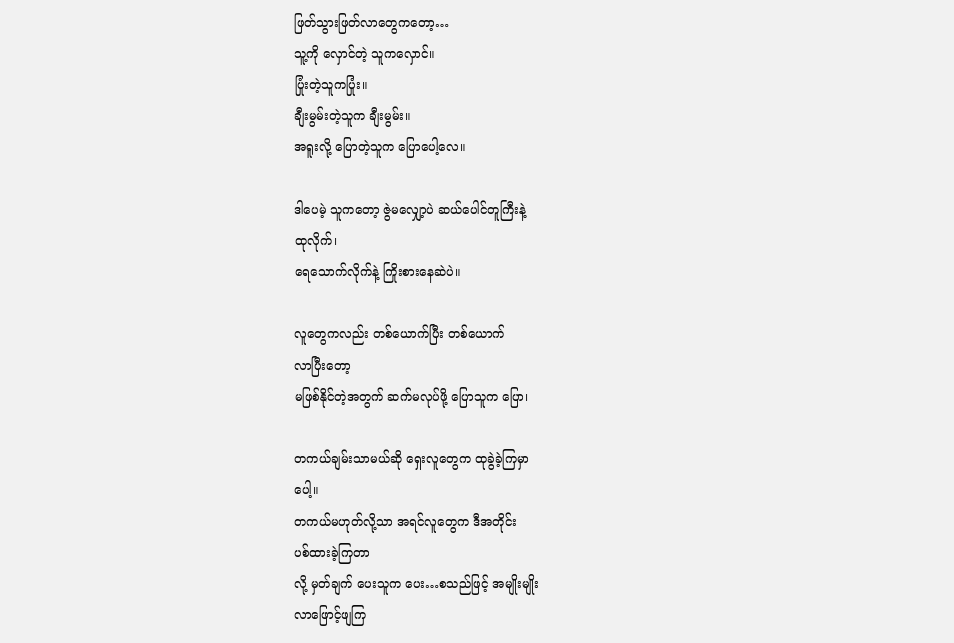ဖြတ်သွားဖြတ်လာတွေကတော့…
သူ့ကို လှောင်တဲ့ သူကလှောင်။
ပြုံးတဲ့သူကပြုံး။
ချီးမွမ်းတဲ့သူက ချီးမွမ်း။
အရူးလို့ ပြောတဲ့သူက ပြောပေါ့လေ။

ဒါပေမဲ့ သူကတော့ ဇွဲမလျှော့ပဲ ဆယ်ပေါင်တူကြီးနဲ့
ထုလိုက်၊
ရေသောက်လိုက်နဲ့ ကြိုးစားနေဆဲပဲ။

လူတွေကလည်း တစ်ယောက်ပြီး တစ်ယောက်
လာပြီးတော့
မဖြစ်နိုင်တဲ့အတွက် ဆက်မလုပ်ဖို့ ပြောသူက ပြော၊

တကယ်ချမ်းသာမယ်ဆို ရှေးလူတွေက ထုခွဲခဲ့ကြမှာ
ပေါ့။
တကယ်မဟုတ်လို့သာ အရင်လူတွေက ဒီအတိုင်း
ပစ်ထားခဲ့ကြတာ
လို့ မှတ်ချက် ပေးသူက ပေး…စသည်ဖြင့် အမျိုးမျိုး
လာဖြောင့်ဖျကြ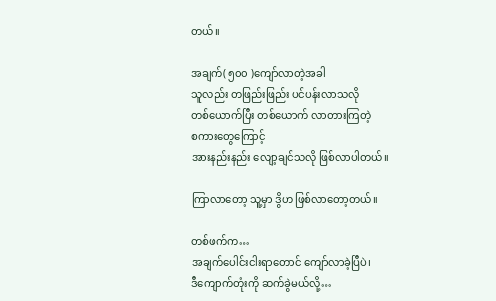တယ်။

အချက်( ၅၀၀ )ကျော်လာတဲ့အခါ
သူလည်း တဖြည်းဖြည်း ပင်ပန်းလာသလို
တစ်ယောက်ပြီး တစ်ယောက် လာတားကြတဲ့
စကားတွေကြောင့်
အားနည်းနည်း လျော့ချင်သလို ဖြစ်လာပါတယ်။

ကြာလာတော့ သူ့မှာ ဒွိဟ ဖြစ်လာတော့တယ်။

တစ်ဖက်က…
အချက်ပေါင်းငါးရာတောင် ကျော်လာခဲ့ပြီပဲ၊
ဒီကျောက်တုံးကို ဆက်ခွဲမယ်လို့…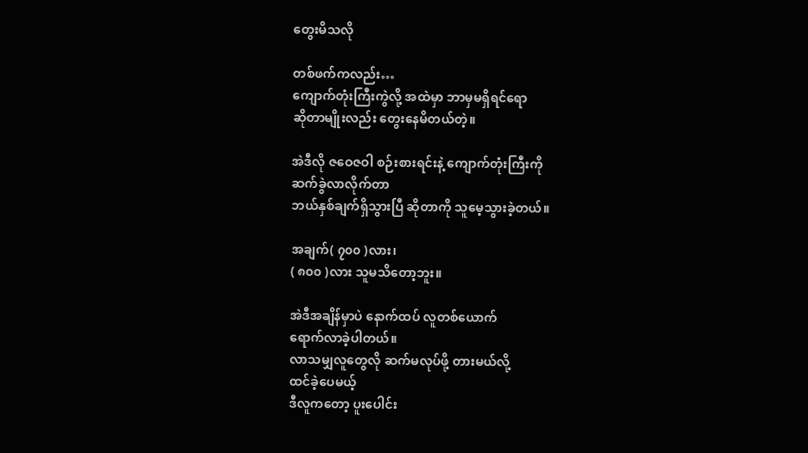တွေးမိသလို

တစ်ဖက်ကလည်း…
ကျောက်တုံးကြီးကွဲလို့ အထဲမှာ ဘာမှမရှိရင်ရော
ဆိုတာမျိုးလည်း တွေးနေမိတယ်တဲ့။

အဲဒီလို ဇဝေဇဝါ စဉ်းစားရင်းနဲ့ ကျောက်တုံးကြီးကို
ဆက်ခွဲလာလိုက်တာ
ဘယ်နှစ်ချက်ရှိသွားပြီ ဆိုတာကို သူမေ့သွားခဲ့တယ်။

အချက်( ၇၀၀ )လား၊
( ၈၀၀ )လား သူမသိတော့ဘူး။

အဲဒီအချိန်မှာပဲ နောက်ထပ် လူတစ်ယောက်
ရောက်လာခဲ့ပါတယ်။
လာသမျှလူတွေလို ဆက်မလုပ်ဖို့ တားမယ်လို့
ထင်ခဲ့ပေမယ့်
ဒီလူကတော့ ပူးပေါင်း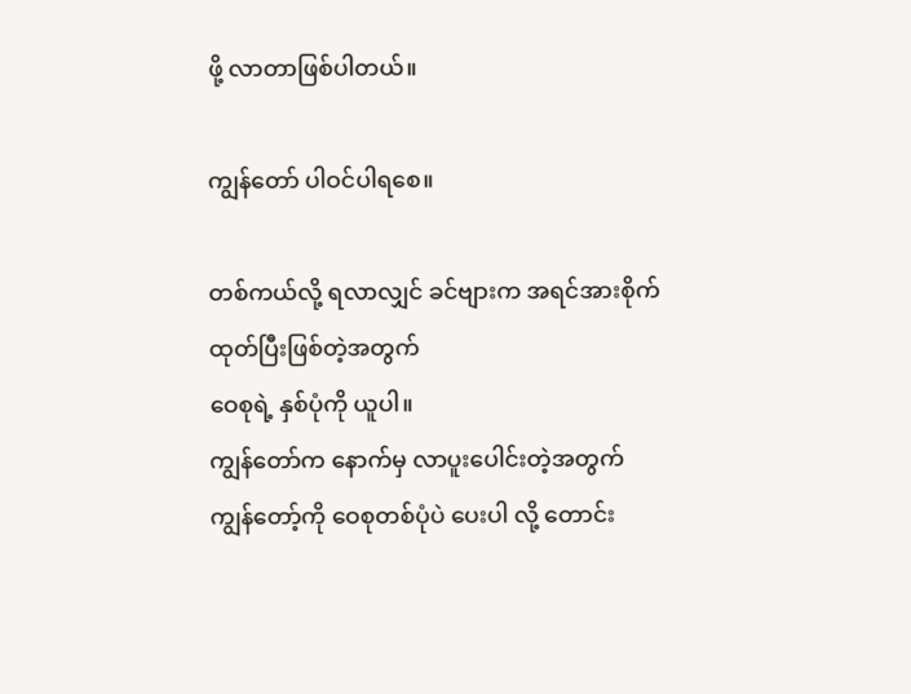ဖို့ လာတာဖြစ်ပါတယ်။

ကျွန်တော် ပါဝင်ပါရစေ။

တစ်ကယ်လို့ ရလာလျှင် ခင်ဗျားက အရင်အားစိုက်
ထုတ်ပြီးဖြစ်တဲ့အတွက်
ဝေစုရဲ့ နှစ်ပုံကို ယူပါ။
ကျွန်တော်က နောက်မှ လာပူးပေါင်းတဲ့အတွက်
ကျွန်တော့်ကို ဝေစုတစ်ပုံပဲ ပေးပါ လို့ တောင်း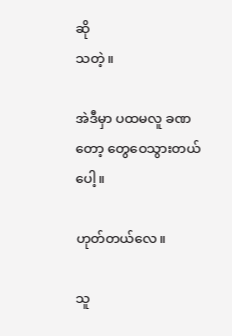ဆို
သတဲ့။

အဲဒီမှာ ပထမလူ ခဏတော့ တွေဝေသွားတယ်ပေါ့။

ဟုတ်တယ်လေ။

သူ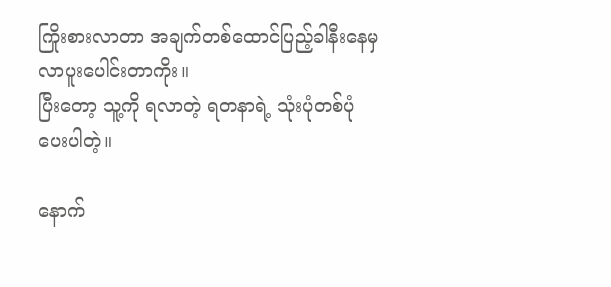ကြိုးစားလာတာ အချက်တစ်ထောင်ပြည့်ခါနီးနေမှ
လာပူးပေါင်းတာကိုး။
ပြီးတော့ သူ့ကို ရလာတဲ့ ရတနာရဲ့ သုံးပုံတစ်ပုံ
ပေးပါတဲ့။

နောက်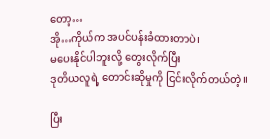တော့…
အို…ကိုယ်က အပင်ပန်းခံထားတာပဲ၊
မပေးနိုင်ပါဘူးလို့ တွေးလိုက်ပြီး
ဒုတိယလူရဲ့ တောင်းဆိုမှုကို ငြင်းလိုက်တယ်တဲ့။

ပြီး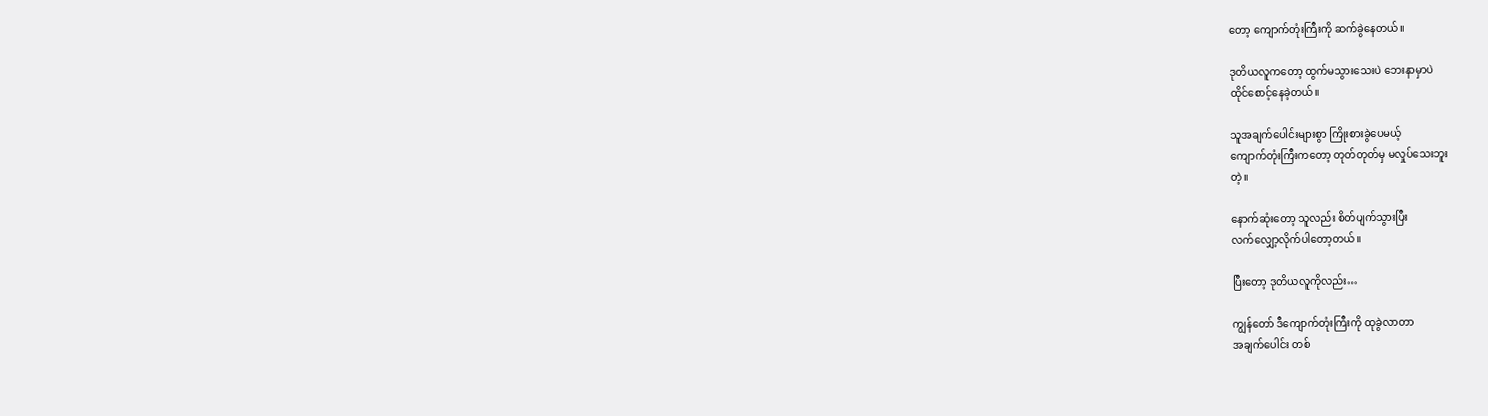တော့ ကျောက်တုံးကြီးကို ဆက်ခွဲနေတယ်။

ဒုတိယလူကတော့ ထွက်မသွားသေးပဲ ဘေးနာမှာပဲ
ထိုင်စောင့်နေခဲ့တယ်။

သူအချက်ပေါင်းများစွာ ကြိုးစားခွဲပေမယ့်
ကျောက်တုံးကြီးကတော့ တုတ်တုတ်မှ မလှုပ်သေးဘူး
တဲ့။

နောက်ဆုံးတော့ သူလည်း စိတ်ပျက်သွားပြီး
လက်လျှော့လိုက်ပါတော့တယ်။

ပြီးတော့ ဒုတိယလူကိုလည်း…

ကျွန်တော် ဒီကျောက်တုံးကြီးကို ထုခွဲလာတာ
အချက်ပေါင်း တစ်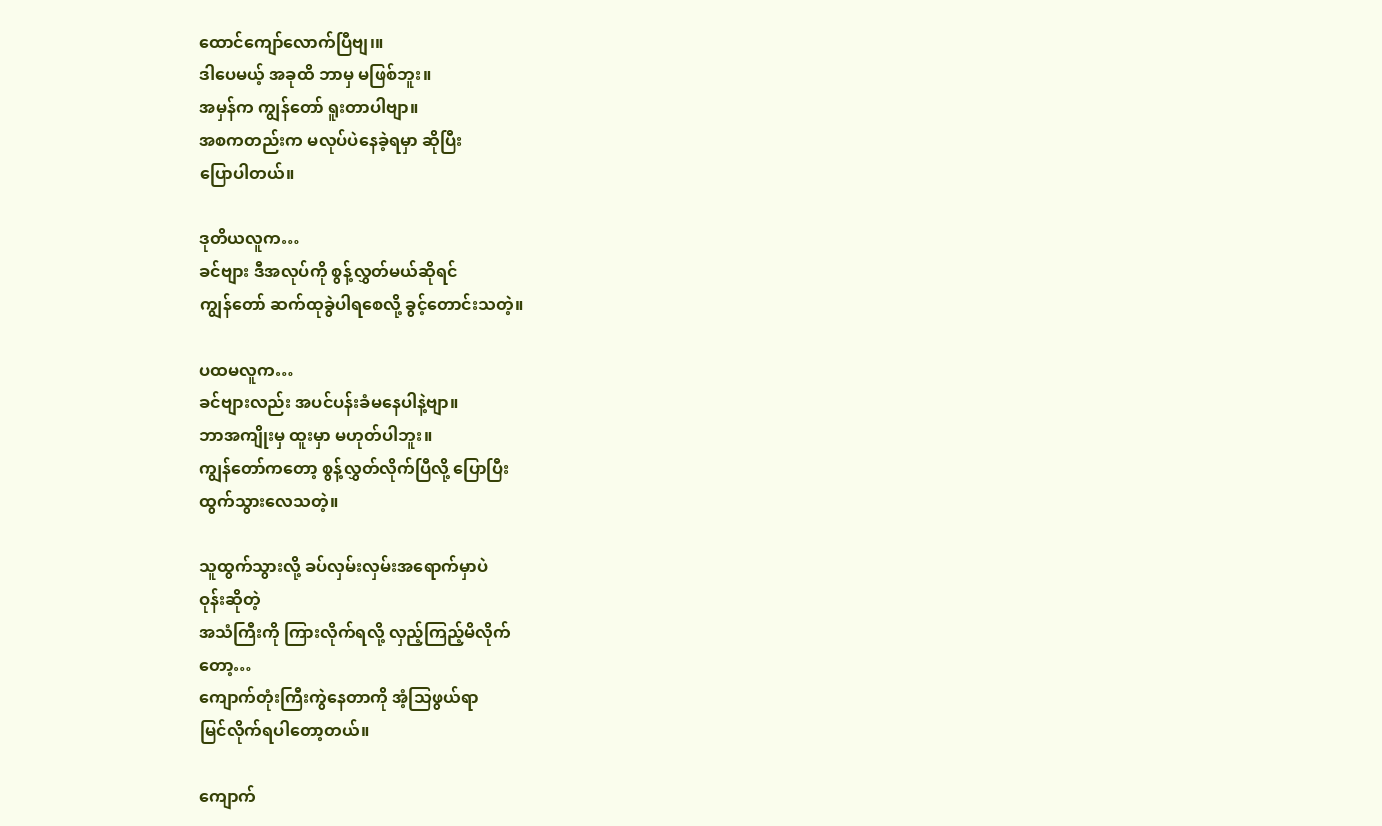ထောင်ကျော်လောက်ပြီဗျ၊။
ဒါပေမယ့် အခုထိ ဘာမှ မဖြစ်ဘူး။
အမှန်က ကျွန်တော် ရူးတာပါဗျာ။
အစကတည်းက မလုပ်ပဲနေခဲ့ရမှာ ဆိုပြီး
ပြောပါတယ်။

ဒုတိယလူက…
ခင်ဗျား ဒီအလုပ်ကို စွန့်လွှတ်မယ်ဆိုရင်
ကျွန်တော် ဆက်ထုခွဲပါရစေလို့ ခွင့်တောင်းသတဲ့။

ပထမလူက…
ခင်ဗျားလည်း အပင်ပန်းခံမနေပါနဲ့ဗျာ။
ဘာအကျိုးမှ ထူးမှာ မဟုတ်ပါဘူး။
ကျွန်တော်ကတော့ စွန့်လွှတ်လိုက်ပြီလို့ ပြောပြီး
ထွက်သွားလေသတဲ့။

သူထွက်သွားလို့ ခပ်လှမ်းလှမ်းအရောက်မှာပဲ
ဝုန်းဆိုတဲ့
အသံကြီးကို ကြားလိုက်ရလို့ လှည့်ကြည့်မိလိုက်
တော့…
ကျောက်တုံးကြီးကွဲနေတာကို အံ့သြဖွယ်ရာ
မြင်လိုက်ရပါတော့တယ်။

ကျောက်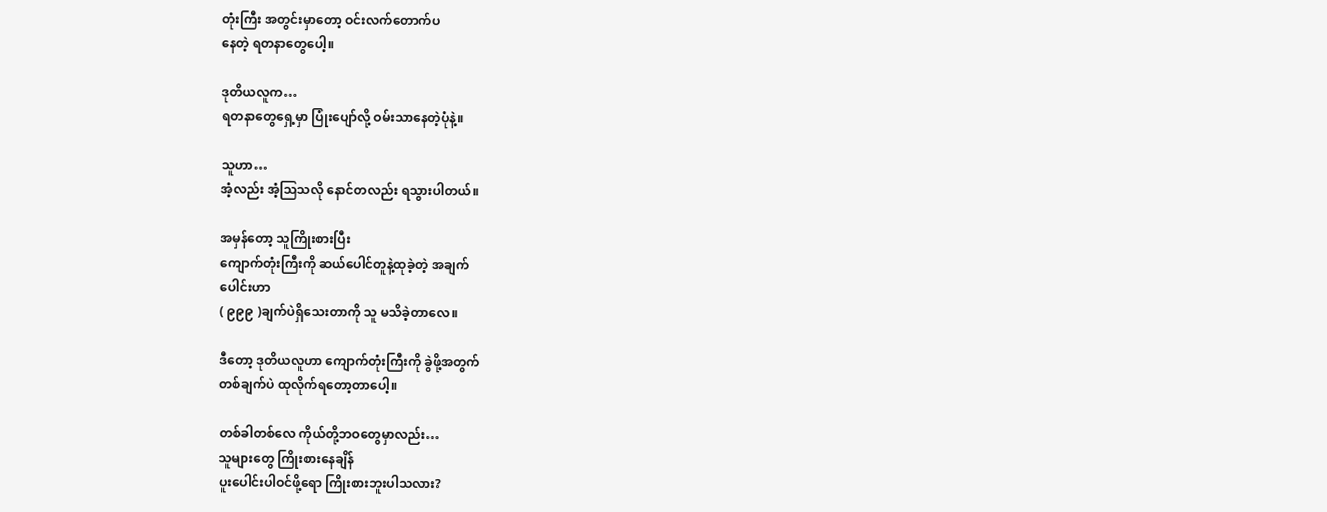တုံးကြီး အတွင်းမှာတော့ ဝင်းလက်တောက်ပ
နေတဲ့ ရတနာတွေပေါ့။

ဒုတိယလူက…
ရတနာတွေရှေ့မှာ ပြုံးပျော်လို့ ဝမ်းသာနေတဲ့ပုံနဲ့။

သူဟာ…
အံ့လည်း အံ့သြသလို နောင်တလည်း ရသွားပါတယ်။

အမှန်တော့ သူကြိုးစားပြီး
ကျောက်တုံးကြီးကို ဆယ်ပေါင်တူနဲ့ထုခဲ့တဲ့ အချက်
ပေါင်းဟာ
( ၉၉၉ )ချက်ပဲရှိသေးတာကို သူ မသိခဲ့တာလေ။

ဒီတော့ ဒုတိယလူဟာ ကျောက်တုံးကြီးကို ခွဲဖို့အတွက်
တစ်ချက်ပဲ ထုလိုက်ရတော့တာပေါ့။

တစ်ခါတစ်လေ ကိုယ်တို့ဘဝတွေမှာလည်း…
သူများတွေ ကြိုးစားနေချိန်
ပူးပေါင်းပါဝင်ဖို့ရော ကြိုးစားဘူးပါသလား?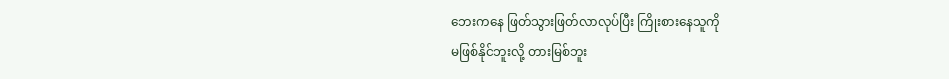ဘေးကနေ ဖြတ်သွားဖြတ်လာလုပ်ပြီး ကြိုးစားနေသူကို
မဖြစ်နိုင်ဘူးလို့ တားမြစ်ဘူး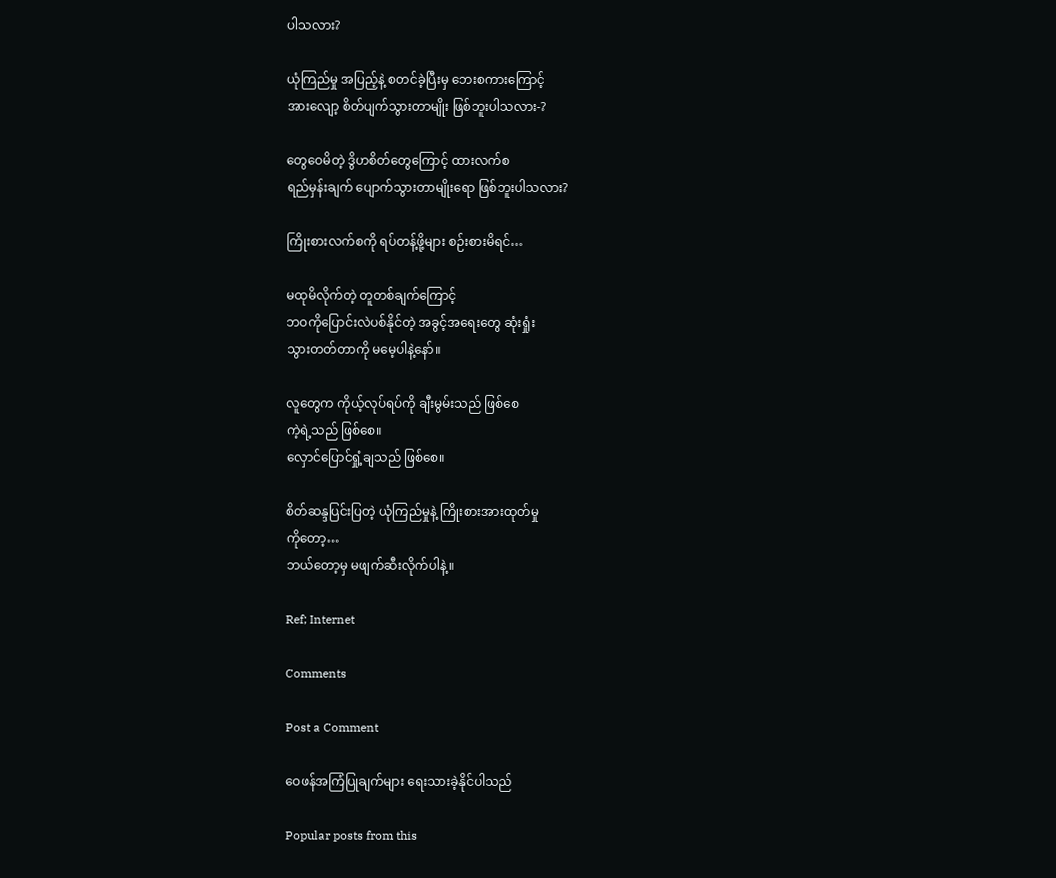ပါသလား?

ယုံကြည်မှု အပြည့်နဲ့ စတင်ခဲ့ပြီးမှ ဘေးစကားကြောင့်
အားလျော့ စိတ်ပျက်သွားတာမျိုး ဖြစ်ဘူးပါသလား-?

တွေဝေမိတဲ့ ဒွိဟစိတ်တွေကြောင့် ထားလက်စ
ရည်မှန်းချက် ပျောက်သွားတာမျိုးရော ဖြစ်ဘူးပါသလား?

ကြိုးစားလက်စကို ရပ်တန့်ဖို့များ စဉ်းစားမိရင်…

မထုမိလိုက်တဲ့ တူတစ်ချက်ကြောင့်
ဘဝကိုပြောင်းလဲပစ်နိုင်တဲ့ အခွင့်အရေးတွေ ဆုံးရှုံး
သွားတတ်တာကို မမေ့ပါနဲ့နော်။

လူတွေက ကိုယ့်လုပ်ရပ်ကို ချီးမွမ်းသည် ဖြစ်စေ
ကဲ့ရဲ့သည် ဖြစ်စေ။
လှောင်ပြောင်ရှုံ့ချသည် ဖြစ်စေ။

စိတ်ဆန္ဒပြင်းပြတဲ့ ယုံကြည်မှုနဲ့ ကြိုးစားအားထုတ်မှု
ကိုတော့…
ဘယ်တော့မှ မဖျက်ဆီးလိုက်ပါနဲ့။

Ref; Internet

Comments

Post a Comment

ဝေဖန်အကြံပြုချက်များ ရေးသားခဲ့နိုင်ပါသည်

Popular posts from this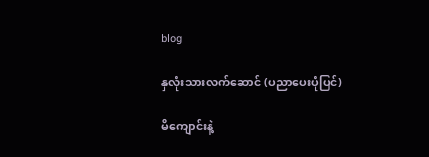blog

နှလုံးသားလက်ဆောင် (ပညာပေးပုံပြင်)

မိကျောင်းနဲ့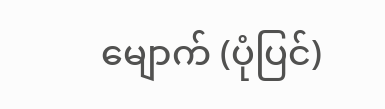မျောက် (ပုံပြင်)